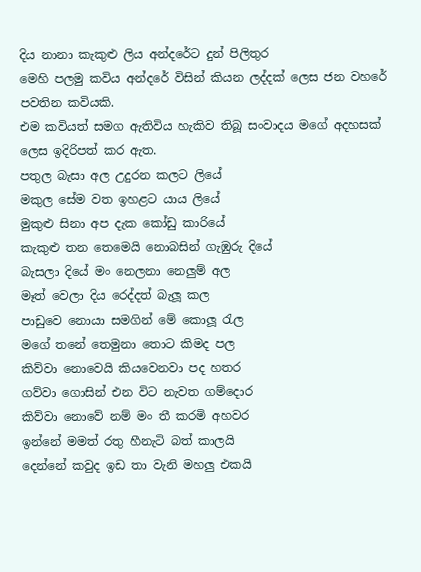දිය නානා කැකුළු ලිය අන්දරේට දුන් පිලිතුර
මෙහි පලමු කවිය අන්දරේ විසින් කියන ලද්දක් ලෙස ජන වහරේ පවතින කවියකි.
එම කවියත් සමග ඇතිවිය හැකිව තිබූ සංවාදය මගේ අදහසක් ලෙස ඉදිරිපත් කර ඇත.
පතුල බැසා අල උදුරන කලට ලියේ
මකුල සේම වත ඉහළට යාය ලියේ
මුකුළු සිනා අප දැක කෝඩු කාරියේ
කැකුළු තන තෙමෙයි නොබසින් ගැඹුරු දියේ
බැසලා දියේ මං නෙලනා නෙලුම් අල
මෑත් වෙලා දිය රෙද්දත් බැලූ කල
පාඩුවෙ නොයා සමගින් මේ කොලූ රැල
මගේ තනේ තෙමුනා තොට කිමද පල
කිව්වා නොවෙයි කියවෙනවා පද හතර
ගව්වා ගොසින් එන විට නැවත ගම්දොර
කිව්වා නොවේ නම් මං තී කරමි අහවර
ඉන්නේ මමත් රතු හීනැටි බත් කාලයි
දෙන්නේ කවුද ඉඩ තා වැනි මහලු එකයි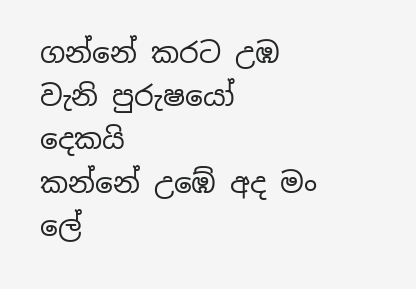ගන්නේ කරට උඹ වැනි පුරුෂයෝ දෙකයි
කන්නේ උඹේ අද මං ලේ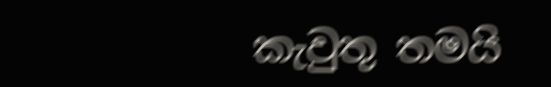කැවුතු තමයි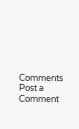Comments
Post a Comment